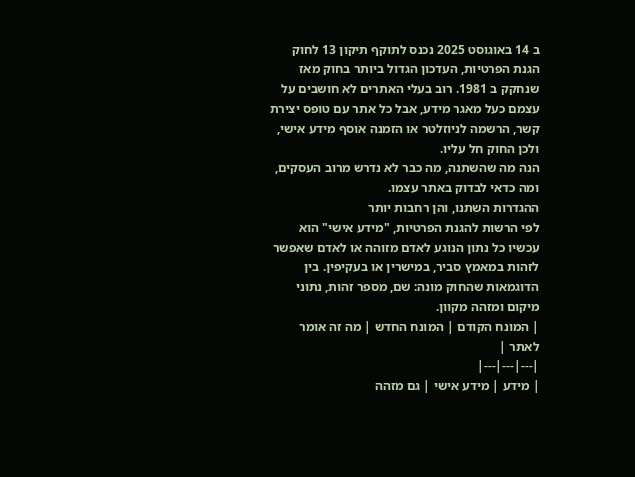ב 14 באוגוסט 2025 נכנס לתוקף תיקון 13 לחוק הגנת הפרטיות, העדכון הגדול ביותר בחוק מאז שנחקק ב 1981. רוב בעלי האתרים לא חושבים על עצמם כעל מאגר מידע, אבל כל אתר עם טופס יצירת קשר, הרשמה לניוזלטר או הזמנה אוסף מידע אישי, ולכן החוק חל עליו.
הנה מה שהשתנה, מה כבר לא נדרש מרוב העסקים, ומה כדאי לבדוק באתר עצמו.
ההגדרות השתנו, והן רחבות יותר
לפי הרשות להגנת הפרטיות, "מידע אישי" הוא עכשיו כל נתון הנוגע לאדם מזוהה או לאדם שאפשר לזהות במאמץ סביר, במישרין או בעקיפין. בין הדוגמאות שהחוק מונה: שם, מספר זהות, נתוני מיקום ומזהה מקוון.
| המונח הקודם | המונח החדש | מה זה אומר לאתר |
|---|---|---|
| מידע | מידע אישי | גם מזהה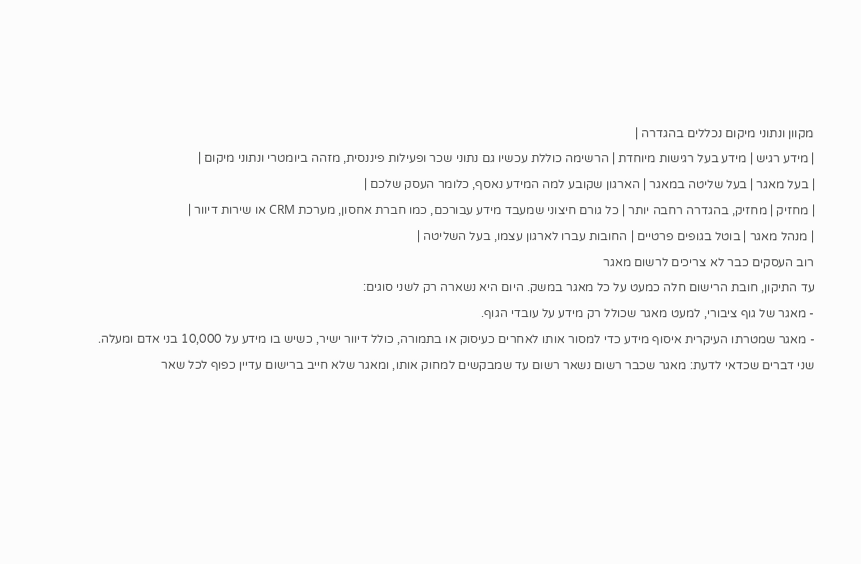מקוון ונתוני מיקום נכללים בהגדרה |
| מידע רגיש | מידע בעל רגישות מיוחדת | הרשימה כוללת עכשיו גם נתוני שכר ופעילות פיננסית, מזהה ביומטרי ונתוני מיקום |
| בעל מאגר | בעל שליטה במאגר | הארגון שקובע למה המידע נאסף, כלומר העסק שלכם |
| מחזיק | מחזיק, בהגדרה רחבה יותר | כל גורם חיצוני שמעבד מידע עבורכם, כמו חברת אחסון, מערכת CRM או שירות דיוור |
| מנהל מאגר | בוטל בגופים פרטיים | החובות עברו לארגון עצמו, בעל השליטה |
רוב העסקים כבר לא צריכים לרשום מאגר
עד התיקון, חובת הרישום חלה כמעט על כל מאגר במשק. היום היא נשארה רק לשני סוגים:
- מאגר של גוף ציבורי, למעט מאגר שכולל רק מידע על עובדי הגוף.
- מאגר שמטרתו העיקרית איסוף מידע כדי למסור אותו לאחרים כעיסוק או בתמורה, כולל דיוור ישיר, כשיש בו מידע על 10,000 בני אדם ומעלה.
שני דברים שכדאי לדעת: מאגר שכבר רשום נשאר רשום עד שמבקשים למחוק אותו, ומאגר שלא חייב ברישום עדיין כפוף לכל שאר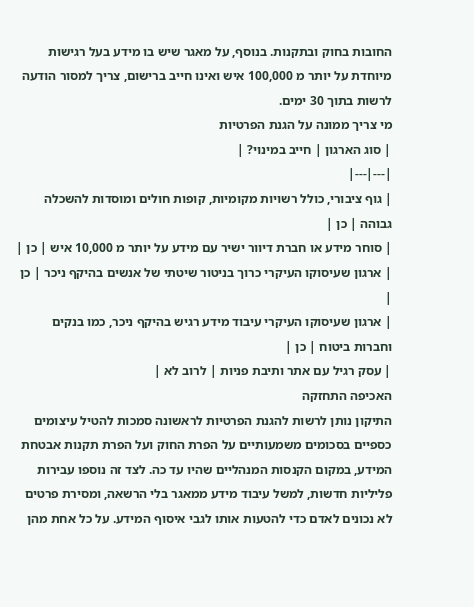החובות בחוק ובתקנות. בנוסף, על מאגר שיש בו מידע בעל רגישות מיוחדת על יותר מ 100,000 איש ואינו חייב ברישום, צריך למסור הודעה לרשות בתוך 30 ימים.
מי צריך ממונה על הגנת הפרטיות
| סוג הארגון | חייב במינוי? |
|---|---|
| גוף ציבורי, כולל רשויות מקומיות, קופות חולים ומוסדות להשכלה גבוהה | כן |
| סוחר מידע או חברת דיוור ישיר עם מידע על יותר מ 10,000 איש | כן |
| ארגון שעיסוקו העיקרי כרוך בניטור שיטתי של אנשים בהיקף ניכר | כן |
| ארגון שעיסוקו העיקרי עיבוד מידע רגיש בהיקף ניכר, כמו בנקים וחברות ביטוח | כן |
| עסק רגיל עם אתר ותיבת פניות | לרוב לא |
האכיפה התחזקה
התיקון נותן לרשות להגנת הפרטיות לראשונה סמכות להטיל עיצומים כספיים בסכומים משמעותיים על הפרת החוק ועל הפרת תקנות אבטחת המידע, במקום הקנסות המנהליים שהיו עד כה. לצד זה נוספו עבירות פליליות חדשות, למשל עיבוד מידע ממאגר בלי הרשאה, ומסירת פרטים לא נכונים לאדם כדי להטעות אותו לגבי איסוף המידע. על כל אחת מהן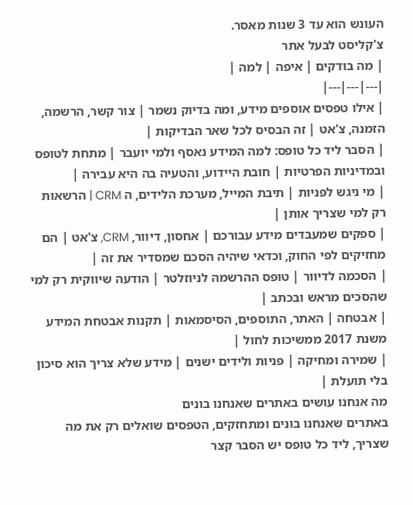העונש הוא עד 3 שנות מאסר.
צ'קליסט לבעל אתר
| מה בודקים | איפה | למה |
|---|---|---|
| אילו טפסים אוספים מידע, ומה בדיוק נשמר | צור קשר, הרשמה, הזמנה, צ'אט | זה הבסיס לכל שאר הבדיקות |
| הסבר ליד כל טופס: למה המידע נאסף ולמי יועבר | מתחת לטופס ובמדיניות הפרטיות | חובת היידוע, והטעיה בה היא עבירה |
| מי ניגש לפניות | תיבת המייל, מערכת הלידים, ה CRM | הרשאות רק למי שצריך אותן |
| ספקים שמעבדים מידע עבורכם | אחסון, דיוור, CRM, צ'אט | הם מחזיקים לפי החוק, וכדאי שיהיה הסכם שמסדיר את זה |
| הסכמה לדיוור | טופס ההרשמה לניוזלטר | הודעה שיווקית רק למי שהסכים מראש ובכתב |
| אבטחה | האתר, התוספים, הסיסמאות | תקנות אבטחת המידע משנת 2017 ממשיכות לחול |
| שמירה ומחיקה | פניות ולידים ישנים | מידע שלא צריך הוא סיכון בלי תועלת |
מה אנחנו עושים באתרים שאנחנו בונים
באתרים שאנחנו בונים ומתחזקים, הטפסים שואלים רק את מה שצריך, ליד כל טופס יש הסבר קצר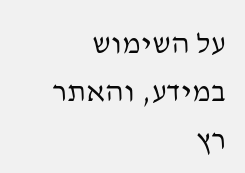על השימוש במידע, והאתר רץ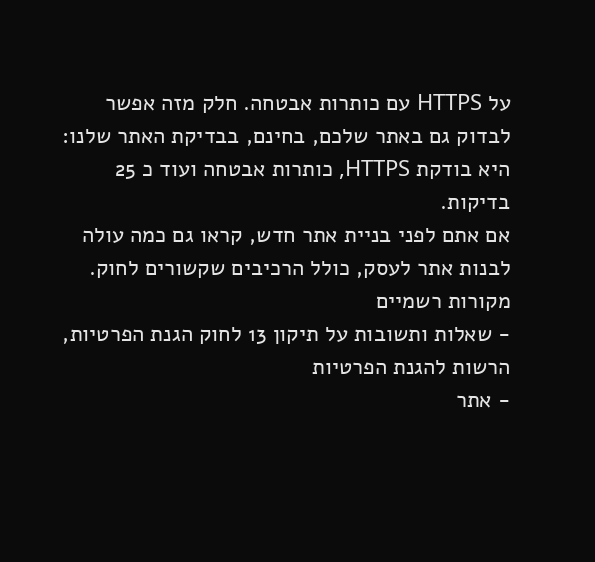על HTTPS עם כותרות אבטחה. חלק מזה אפשר לבדוק גם באתר שלכם, בחינם, בבדיקת האתר שלנו: היא בודקת HTTPS, כותרות אבטחה ועוד כ 25 בדיקות.
אם אתם לפני בניית אתר חדש, קראו גם כמה עולה לבנות אתר לעסק, כולל הרכיבים שקשורים לחוק.
מקורות רשמיים
- שאלות ותשובות על תיקון 13 לחוק הגנת הפרטיות, הרשות להגנת הפרטיות
- אתר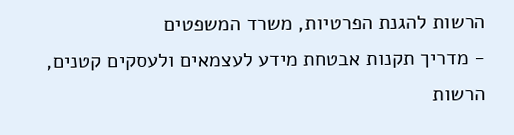הרשות להגנת הפרטיות, משרד המשפטים
- מדריך תקנות אבטחת מידע לעצמאים ולעסקים קטנים, הרשות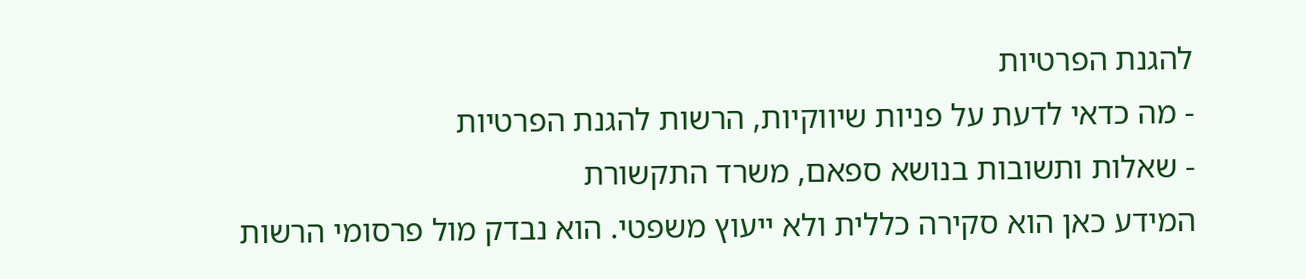להגנת הפרטיות
- מה כדאי לדעת על פניות שיווקיות, הרשות להגנת הפרטיות
- שאלות ותשובות בנושא ספאם, משרד התקשורת
המידע כאן הוא סקירה כללית ולא ייעוץ משפטי. הוא נבדק מול פרסומי הרשות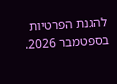להגנת הפרטיות בספטמבר 2026.